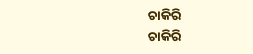ଚାକିରି
ଚାକିରି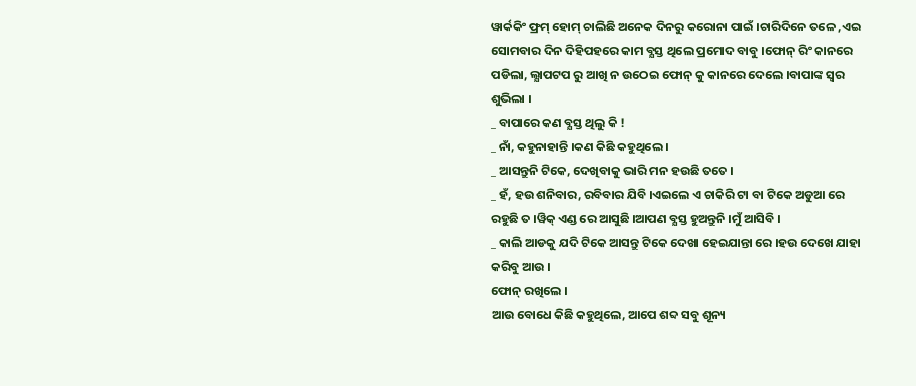ୱାର୍କକିଂ ଫ୍ରମ୍ ହୋମ୍ ଚାଲିଛି ଅନେକ ଦିନରୁ କରୋନା ପାଇଁ ।ଚାରିଦିନେ ତଳେ ,ଏଇ ସୋମବାର ଦିନ ଦିହିପହରେ କାମ ବ୍ଯସ୍ତ ଥିଲେ ପ୍ରମୋଦ ବାବୁ ।ଫୋନ୍ ରିଂ କାନରେ ପଡିଲା, ଲ୍ଯାପଟପ ରୁ ଆଖି ନ ଉଠେଇ ଫୋନ୍ କୁ କାନରେ ଦେଲେ ।ବାପାଙ୍କ ସ୍ବର ଶୁଭିଲା ।
_ ବାପାରେ କଣ ବ୍ଯସ୍ତ ଥିଲୁ କି !
_ ନାଁ, କହୁନାହାନ୍ତି ।କଣ କିଛି କହୁଥିଲେ ।
_ ଆସନ୍ତୁନି ଟିକେ, ଦେଖିବାକୁ ଭାରି ମନ ହଉଛି ତତେ ।
_ ହଁ, ହଉ ଶନିବାର, ରବିବାର ଯିବି ।ଏଇଲେ ଏ ଚାକିରି ଟା ବା ଟିକେ ଅଡୁଆ ରେ ରହୁଛି ତ ।ୱିକ୍ ଏଣ୍ଡ ରେ ଆସୁଛି ।ଆପଣ ବ୍ଯସ୍ତ ହୁଅନ୍ତୁନି ।ମୁଁ ଆସିବି ।
_ କାଲି ଆଡକୁ ଯଦି ଟିକେ ଆସନ୍ତୁ ଟିକେ ଦେଖା ହେଇଯାନ୍ତା ରେ ।ହଉ ଦେଖେ ଯାହା କରିବୁ ଆଉ ।
ଫୋନ୍ ରଖିଲେ ।
ଆଉ ବୋଧେ କିଛି କହୁଥିଲେ, ଆପେ ଶବ୍ଦ ସବୁ ଶୂନ୍ୟ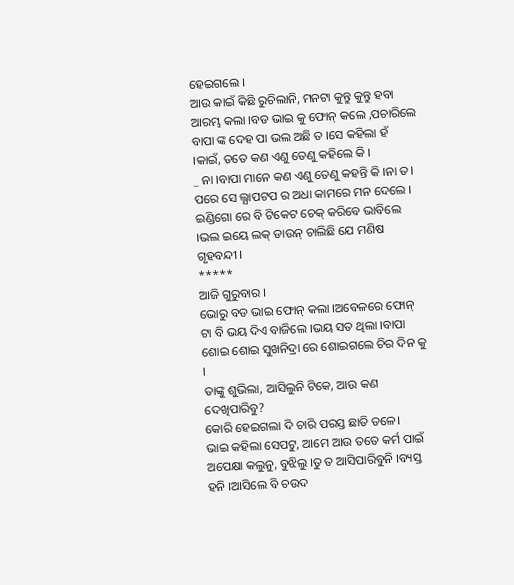ହେଇଗଲେ ।
ଆଉ କାଇଁ କିଛି ରୁଚିଲାନି, ମନଟା କୁନ୍ତୁ କୁନ୍ତୁ ହବା ଆରମ୍ଭ କଲା ।ବଡ ଭାଇ କୁ ଫୋନ୍ କଲେ ,ପଚାରିଲେ ବାପା ଙ୍କ ଦେହ ପା ଭଲ ଅଛି ତ ।ସେ କହିଲା ହଁ ।କାଇଁ, ତତେ କଣ ଏଣୁ ତେଣୁ କହିଲେ କି ।
_ ନା ।ବାପା ମାନେ କଣ ଏଣୁ ତେଣୁ କହନ୍ତି କି ।ନା ତ।
ପରେ ସେ ଲ୍ଯାପଟପ ର ଅଧା କାମରେ ମନ ଦେଲେ ।
ଇଣ୍ଡିଗୋ ରେ ବି ଟିକେଟ ଚେକ୍ କରିବେ ଭାବିଲେ ।ଭଲ ଇୟେ ଲକ୍ ଡାଉନ୍ ଚାଲିଛି ଯେ ମଣିଷ ଗୃହବନ୍ଦୀ ।
*****
ଆଜି ଗୁରୁବାର ।
ଭୋରୁ ବଡ ଭାଇ ଫୋନ୍ କଲା ।ଅବେଳରେ ଫୋନ୍ ଟା ବି ଭୟ ଦିଏ ବାଜିଲେ ।ଭୟ ସତ ଥିଲା ।ବାପା ଶୋଇ ଶୋଇ ସୁଖନିଦ୍ରା ରେ ଶୋଇଗଲେ ଚିର ଦିନ କୁ ।
ତାଙ୍କୁ ଶୁଭିଲା, ଆସିଲୁନି ଟିକେ, ଆଉ କଣ ଦେଖିପାରିବୁ?
କୋରି ହେଇଗଲା ଦି ଚାରି ପରସ୍ତ ଛାତି ତଳେ।
ଭାଇ କହିଲା ସେପଟୁ, ଆମେ ଆଉ ତତେ କର୍ମ ପାଇଁ ଅପେକ୍ଷା କଲୁନୁ, ବୁଝିଲୁ ।ତୁ ତ ଆସିପାରିବୁନି ।ବ୍ୟସ୍ତ ହନି ।ଆସିଲେ ବି ଚଉଦ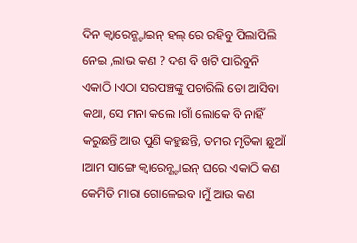ଦିନ କ୍ବାରେନ୍ଣ୍ଟାଇନ୍ ହଲ୍ ରେ ରହିବୁ ପିଲାପିଲି ନେଇ ,ଲାଭ କଣ ? ଦଶ ବି ଖଟି ପାରିବୁନି ଏକାଠି ।ଏଠା ସରପଞ୍ଚଙ୍କୁ ପଚାରିଲି ତୋ ଆସିବା କଥା, ସେ ମନା କଲେ ।ଗାଁ ଲୋକେ ବି ନାହିଁ କରୁଛନ୍ତି ଆଉ ପୁଣି କହୁଛନ୍ତି, ତମର ମୃତିକା ଛୁଆଁ ।ଆମ ସାଙ୍ଗେ କ୍ବାରେନ୍ଣ୍ଟାଇନ୍ ଘରେ ଏକାଠି କଣ କେମିତି ମାରା ଗୋଳେଇବ ।ମୁଁ ଆଉ କଣ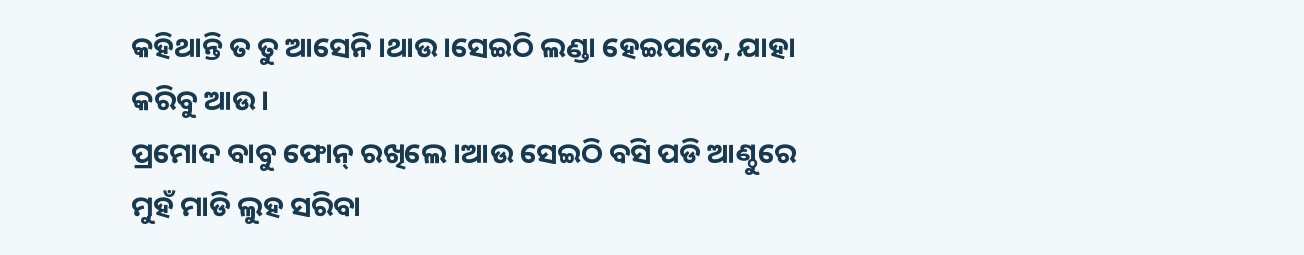କହିଥାନ୍ତି ତ ତୁ ଆସେନି ।ଥାଉ।ସେଇଠି ଲଣ୍ଡା ହେଇପଡେ, ଯାହା କରିବୁ ଆଉ।
ପ୍ରମୋଦ ବାବୁ ଫୋନ୍ ରଖିଲେ ।ଆଉ ସେଇଠି ବସି ପଡି ଆଣ୍ଠୁରେ ମୁହଁ ମାଡି ଲୁହ ସରିବା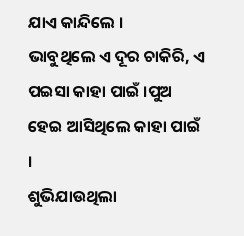ଯାଏ କାନ୍ଦିଲେ ।
ଭାବୁଥିଲେ ଏ ଦୂର ଚାକିରି, ଏ ପଇସା କାହା ପାଇଁ ।ପୁଅ ହେଇ ଆସିଥିଲେ କାହା ପାଇଁ ।
ଶୁଭିଯାଉଥିଲା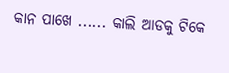କାନ ପାଖେ ...... କାଲି ଆଡକୁ ଟିକେ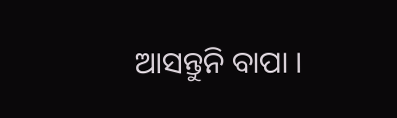ଆସନ୍ତୁନି ବାପା ।